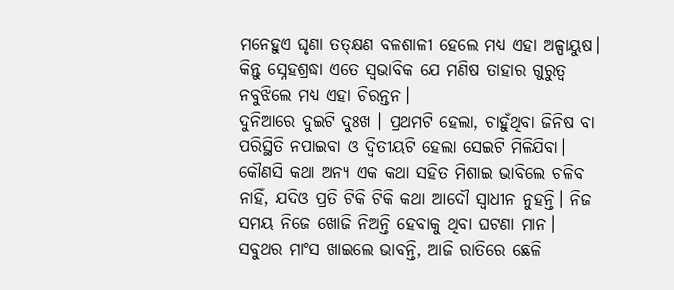ମନେହୁଏ ଘୃଣା ତତ୍କ୍ଷଣ ବଳଶାଳୀ ହେଲେ ମଧ୍ୟ ଏହା ଅଳ୍ପାୟୁଷ। କିନ୍ତୁ ସ୍ନେହଶ୍ରଦ୍ଧା ଏତେ ସ୍ବଭାବିକ ଯେ ମଣିଷ ତାହାର ଗୁରୁତ୍ୱ ନବୁଝିଲେ ମଧ୍ୟ ଏହା ଚିରନ୍ତନ।
ଦୁନିଆରେ ଦୁଇଟି ଦୁଃଖ । ପ୍ରଥମଟି ହେଲା, ଚାହୁଁଥିବା ଜିନିଷ ବା ପରିସ୍ଥିତି ନପାଇବା ଓ ଦ୍ୱିତୀୟଟି ହେଲା ସେଇଟି ମିଳିଯିବା।
କୌଣସି କଥା ଅନ୍ୟ ଏକ କଥା ସହିତ ମିଶାଇ ଭାବିଲେ ଚଳିବ ନାହିଁ, ଯଦିଓ ପ୍ରତି ଟିକି ଟିକି କଥା ଆଦୌ ସ୍ବାଧୀନ ନୁହନ୍ତି। ନିଜ ସମୟ ନିଜେ ଖୋଜି ନିଅନ୍ତି ହେବାକୁ ଥିବା ଘଟଣା ମାନ।
ସବୁଥର ମାଂସ ଖାଇଲେ ଭାବନ୍ତି, ଆଜି ରାତିରେ ଛେଳି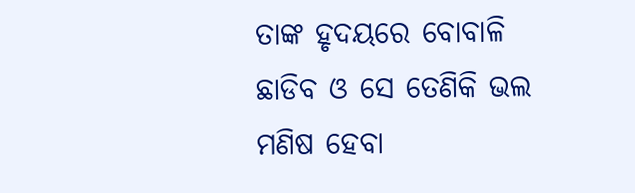ତାଙ୍କ ହୃଦୟରେ ବୋବାଳି ଛାଡିବ ଓ ସେ ତେଣିକି ଭଲ ମଣିଷ ହେବା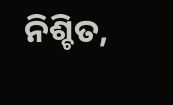ନିଶ୍ଚିତ,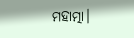ମହାତ୍ମା।